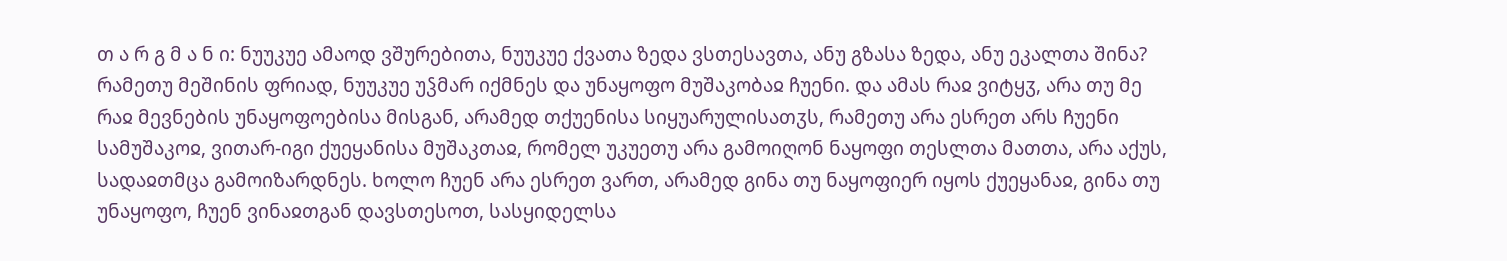თ ა რ გ მ ა ნ ი: ნუუკუე ამაოდ ვშურებითა, ნუუკუე ქვათა ზედა ვსთესავთა, ანუ გზასა ზედა, ანუ ეკალთა შინა? რამეთუ მეშინის ფრიად, ნუუკუე უჴმარ იქმნეს და უნაყოფო მუშაკობაჲ ჩუენი. და ამას რაჲ ვიტყჳ, არა თუ მე რაჲ მევნების უნაყოფოებისა მისგან, არამედ თქუენისა სიყუარულისათჳს, რამეთუ არა ესრეთ არს ჩუენი სამუშაკოჲ, ვითარ-იგი ქუეყანისა მუშაკთაჲ, რომელ უკუეთუ არა გამოიღონ ნაყოფი თესლთა მათთა, არა აქუს, სადაჲთმცა გამოიზარდნეს. ხოლო ჩუენ არა ესრეთ ვართ, არამედ გინა თუ ნაყოფიერ იყოს ქუეყანაჲ, გინა თუ უნაყოფო, ჩუენ ვინაჲთგან დავსთესოთ, სასყიდელსა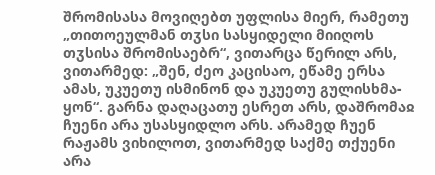შრომისასა მოვიღებთ უფლისა მიერ, რამეთუ „თითოეულმან თჳსი სასყიდელი მიიღოს თჳსისა შრომისაებრ“, ვითარცა წერილ არს, ვითარმედ: „შენ, ძეო კაცისაო, ეწამე ერსა ამას, უკუეთუ ისმინონ და უკუეთუ გულისხმა-ყონ“. გარნა დაღაცათუ ესრეთ არს, დაშრომაჲ ჩუენი არა უსასყიდლო არს. არამედ ჩუენ რაჟამს ვიხილოთ, ვითარმედ საქმე თქუენი არა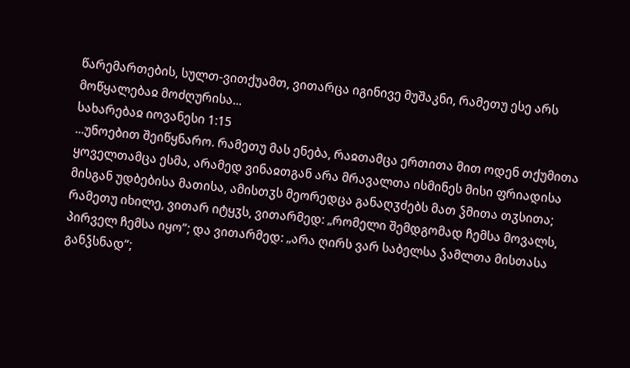წარემართების, სულთ-ვითქუამთ, ვითარცა იგინივე მუშაკნი, რამეთუ ესე არს მოწყალებაჲ მოძღურისა...
სახარებაჲ იოვანესი 1:15
...უნოებით შეიწყნარო. რამეთუ მას ენება, რაჲთამცა ერთითა მით ოდენ თქუმითა ყოველთამცა ესმა, არამედ ვინაჲთგან არა მრავალთა ისმინეს მისი ფრიადისა მისგან უდბებისა მათისა, ამისთჳს მეორედცა განაღჳძებს მათ ჴმითა თჳსითა; რამეთუ იხილე, ვითარ იტყჳს, ვითარმედ: „რომელი შემდგომად ჩემსა მოვალს, პირველ ჩემსა იყო“; და ვითარმედ: „არა ღირს ვარ საბელსა ჴამლთა მისთასა განჴსნად“;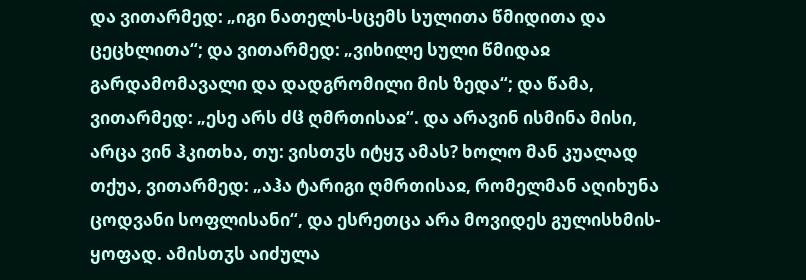და ვითარმედ: „იგი ნათელს-სცემს სულითა წმიდითა და ცეცხლითა“; და ვითარმედ: „ვიხილე სული წმიდაჲ გარდამომავალი და დადგრომილი მის ზედა“; და წამა, ვითარმედ: „ესე არს ძჱ ღმრთისაჲ“. და არავინ ისმინა მისი, არცა ვინ ჰკითხა, თუ: ვისთჳს იტყჳ ამას? ხოლო მან კუალად თქუა, ვითარმედ: „აჰა ტარიგი ღმრთისაჲ, რომელმან აღიხუნა ცოდვანი სოფლისანი“, და ესრეთცა არა მოვიდეს გულისხმის-ყოფად. ამისთჳს აიძულა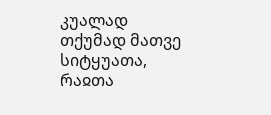კუალად თქუმად მათვე სიტყუათა, რაჲთა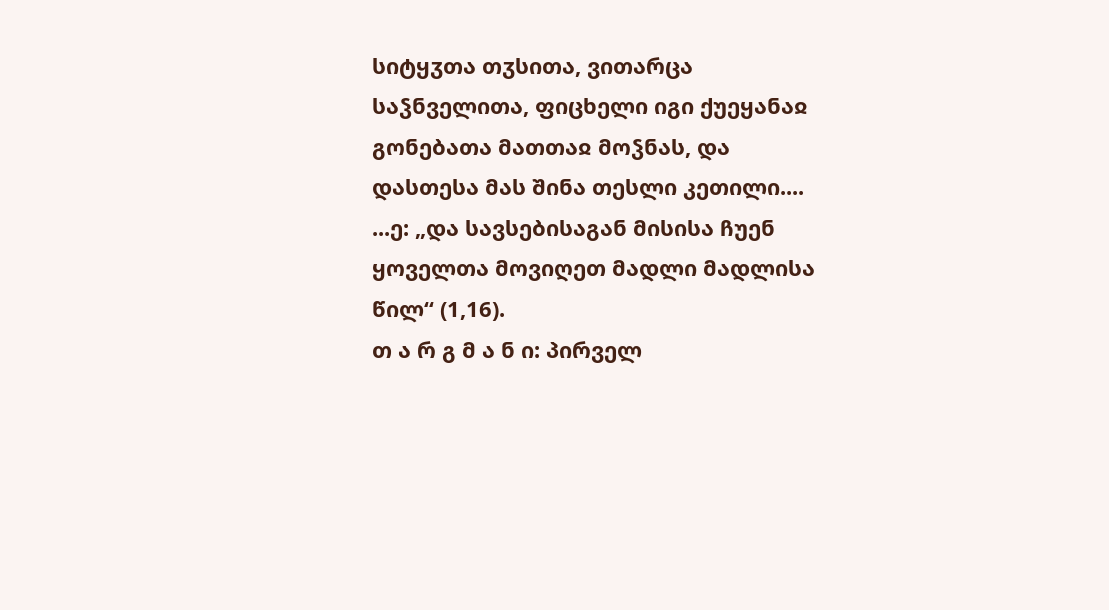სიტყჳთა თჳსითა, ვითარცა საჴნველითა, ფიცხელი იგი ქუეყანაჲ გონებათა მათთაჲ მოჴნას, და დასთესა მას შინა თესლი კეთილი....
...ე: „და სავსებისაგან მისისა ჩუენ ყოველთა მოვიღეთ მადლი მადლისა წილ“ (1,16).
თ ა რ გ მ ა ნ ი: პირველ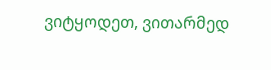ვიტყოდეთ, ვითარმედ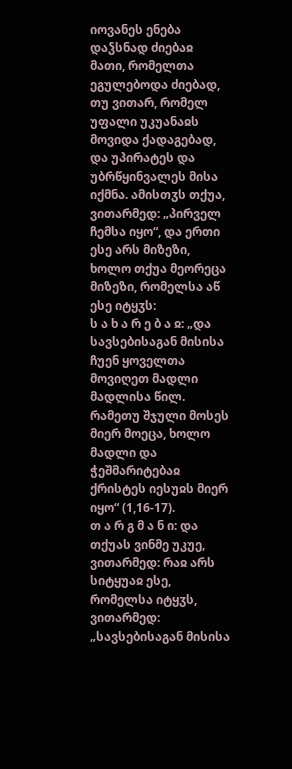იოვანეს ენება დაჴსნად ძიებაჲ მათი, რომელთა ეგულებოდა ძიებად, თუ ვითარ, რომელ უფალი უკუანაჲს მოვიდა ქადაგებად, და უპირატეს და უბრწყინვალეს მისა იქმნა. ამისთჳს თქუა, ვითარმედ: „პირველ ჩემსა იყო“, და ერთი ესე არს მიზეზი, ხოლო თქუა მეორეცა მიზეზი, რომელსა აწ ესე იტყჳს:
ს ა ხ ა რ ე ბ ა ჲ: „და სავსებისაგან მისისა ჩუენ ყოველთა მოვიღეთ მადლი მადლისა წილ. რამეთუ შჯული მოსეს მიერ მოეცა, ხოლო მადლი და ჭეშმარიტებაჲ ქრისტეს იესუჲს მიერ იყო“ (1,16-17).
თ ა რ გ მ ა ნ ი: და თქუას ვინმე უკუე, ვითარმედ: რაჲ არს სიტყუაჲ ესე, რომელსა იტყჳს, ვითარმედ: „სავსებისაგან მისისა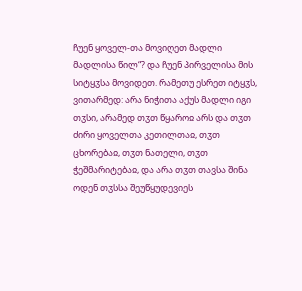ჩუენ ყოველ-თა მოვიღეთ მადლი მადლისა წილ“? და ჩუენ პირველისა მის სიტყჳსა მოვიდეთ. რამეთუ ესრეთ იტყჳს, ვითარმედ: არა ნიჭითა აქუს მადლი იგი თჳსი, არამედ თჳთ წყაროჲ არს და თჳთ ძირი ყოველთა კეთილთაჲ, თჳთ ცხორებაჲ, თჳთ ნათელი, თჳთ ჭეშმარიტებაჲ, და არა თჳთ თავსა შინა ოდენ თჳსსა შეუწყუდევიეს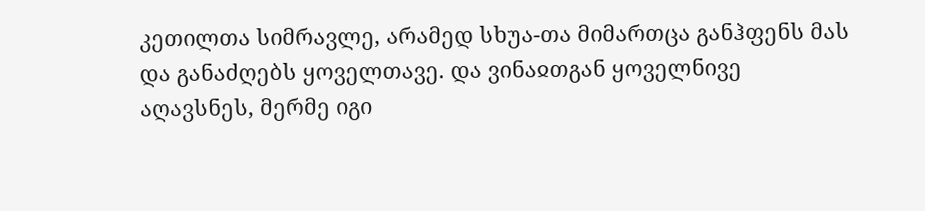კეთილთა სიმრავლე, არამედ სხუა-თა მიმართცა განჰფენს მას და განაძღებს ყოველთავე. და ვინაჲთგან ყოველნივე აღავსნეს, მერმე იგი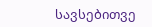სავსებითვე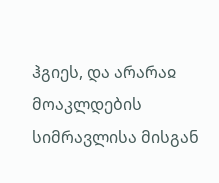ჰგიეს, და არარაჲ მოაკლდების სიმრავლისა მისგან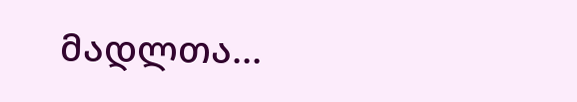მადლთა...